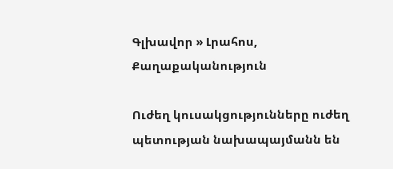Գլխավոր » Լրահոս, Քաղաքականություն

Ուժեղ կուսակցությունները ուժեղ պետության նախապայմանն են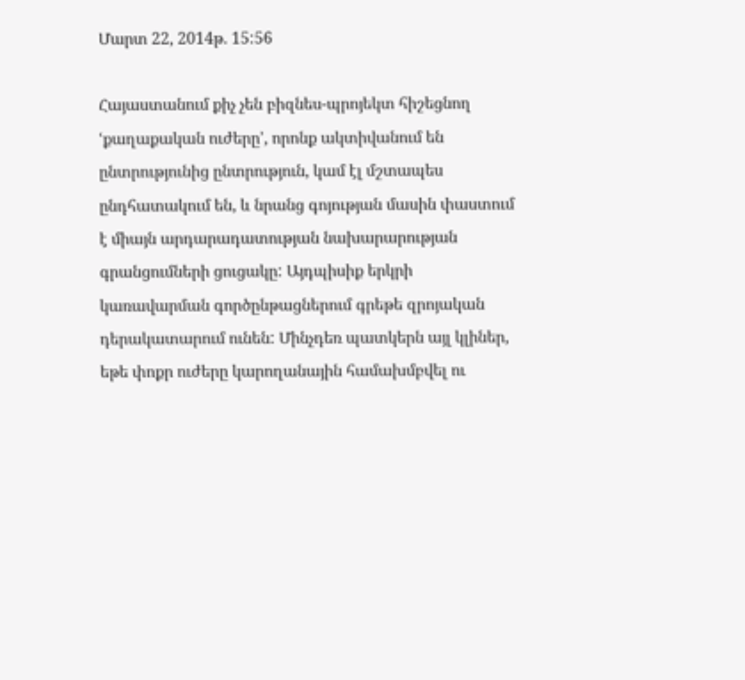Մարտ 22, 2014թ. 15:56

Հայաստանում քիչ չեն բիզնես-պրոյեկտ հիշեցնող ՙքաղաքական ուժերը՚, որոնք ակտիվանում են ընտրությունից ընտրություն, կամ էլ մշտապես ընդհատակում են, և նրանց գոյության մասին փաստում է միայն արդարադատության նախարարության գրանցումների ցուցակը: Այդպիսիք երկրի կառավարման գործընթացներում գրեթե զրոյական դերակատարում ունեն: Մինչդեռ պատկերն այլ կլիներ, եթե փոքր ուժերը կարողանային համախմբվել ու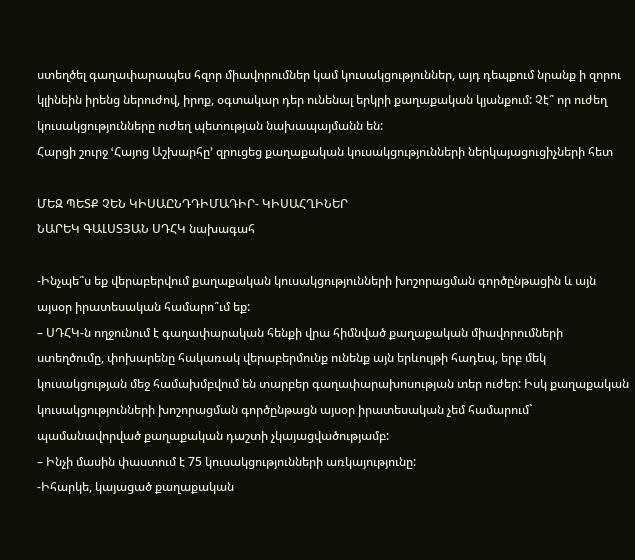ստեղծել գաղափարապես հզոր միավորումներ կամ կուսակցություններ, այդ դեպքում նրանք ի զորու կլինեին իրենց ներուժով, իրոք, օգտակար դեր ունենալ երկրի քաղաքական կյանքում: Չէ՞ որ ուժեղ կուսակցությունները ուժեղ պետության նախապայմանն են:
Հարցի շուրջ ՙՀայոց Աշխարհը՚ զրուցեց քաղաքական կուսակցությունների ներկայացուցիչների հետ

ՄԵԶ ՊԵՏՔ ՉԵՆ ԿԻՍԱԸՆԴԴԻՄԱԴԻՐ- ԿԻՍԱՀՂԻՆԵՐ
ՆԱՐԵԿ ԳԱԼՍՏՅԱՆ ՍԴՀԿ նախագահ

-Ինչպե՞ս եք վերաբերվում քաղաքական կուսակցությունների խոշորացման գործընթացին և այն այսօր իրատեսական համարո՞ւմ եք:
– ՍԴՀԿ-ն ողջունում է գաղափարական հենքի վրա հիմնված քաղաքական միավորումների ստեղծումը, փոխարենը հակառակ վերաբերմունք ունենք այն երևույթի հադեպ, երբ մեկ կուսակցության մեջ համախմբվում են տարբեր գաղափարախոսության տեր ուժեր: Իսկ քաղաքական կուսակցությունների խոշորացման գործընթացն այսօր իրատեսական չեմ համարում` պամանավորված քաղաքական դաշտի չկայացվածությամբ:
– Ինչի մասին փաստում է 75 կուսակցությունների առկայությունը:
-Իհարկե, կայացած քաղաքական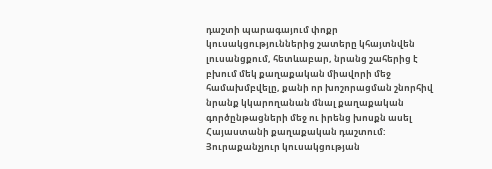դաշտի պարագայում փոքր կուսակցություններից շատերը կհայտնվեն լուսանցքում, հետևաբար, նրանց շահերից է բխում մեկ քաղաքական միավորի մեջ համախմբվելը, քանի որ խոշորացման շնորհիվ նրանք կկարողանան մնալ քաղաքական գործընթացների մեջ ու իրենց խոսքն ասել Հայաստանի քաղաքական դաշտում: Յուրաքանչյուր կուսակցության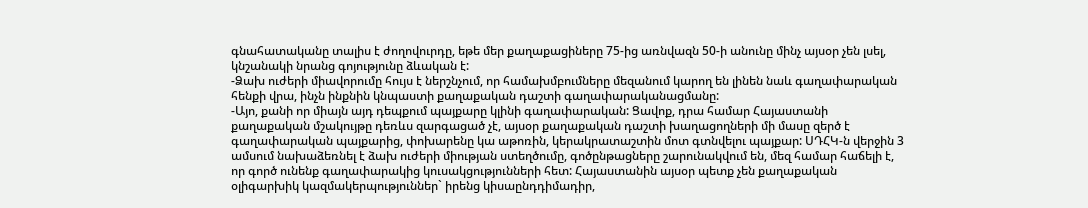գնահատականը տալիս է ժողովուրդը, եթե մեր քաղաքացիները 75-ից առնվազն 50-ի անունը մինչ այսօր չեն լսել, կնշանակի նրանց գոյությունը ձևական է:
-Ձախ ուժերի միավորումը հույս է ներշնչում, որ համախմբումները մեզանում կարող են լինեն նաև գաղափարական հենքի վրա, ինչն ինքնին կնպաստի քաղաքական դաշտի գաղափարականացմանը:
-Այո, քանի որ միայն այդ դեպքում պայքարը կլինի գաղափարական: Ցավոք, դրա համար Հայաստանի քաղաքական մշակույթը դեռևս զարգացած չէ, այսօր քաղաքական դաշտի խաղացողների մի մասը զերծ է գաղափարական պայքարից, փոխարենը կա աթոռին, կերակրատաշտին մոտ գտնվելու պայքար: ՍԴՀԿ-ն վերջին 3 ամսում նախաձեռնել է ձախ ուժերի միության ստեղծումը, գոծընթացները շարունակվում են, մեզ համար հաճելի է, որ գործ ունենք գաղափարակից կուսակցությունների հետ: Հայաստանին այսօր պետք չեն քաղաքական օլիգարխիկ կազմակերպություններ` իրենց կիսաընդդիմադիր,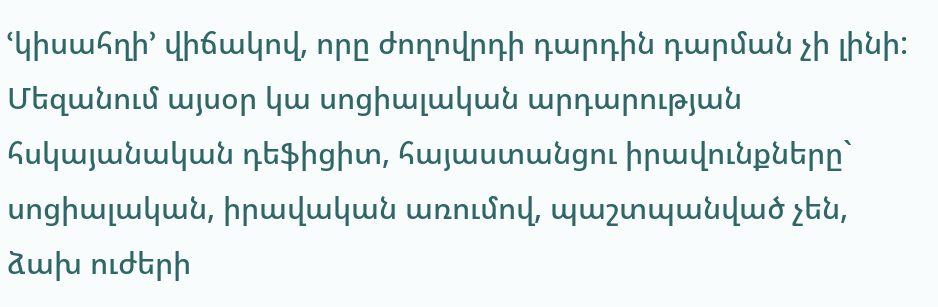ՙկիսահղի՚ վիճակով, որը ժողովրդի դարդին դարման չի լինի: Մեզանում այսօր կա սոցիալական արդարության հսկայանական դեֆիցիտ, հայաստանցու իրավունքները` սոցիալական, իրավական առումով, պաշտպանված չեն, ձախ ուժերի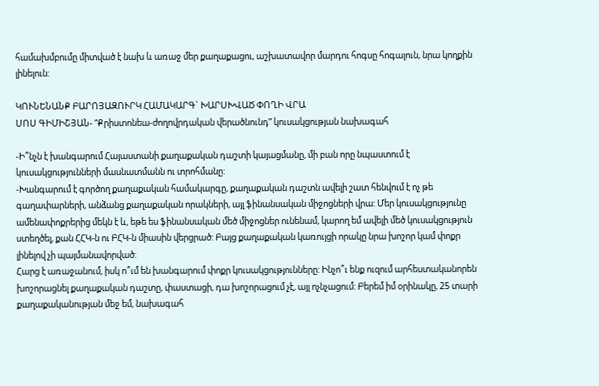համախմբումը միտված է նախ և առաջ մեր քաղաքացու, աշխատավոր մարդու հոգսը հոգալուն, նրա կողքին լինելուն:

ԿՈՒՆԵՆԱՆՔ ԲԱՐՈՅԱԶՈՒՐԿ ՀԱՄԱԿԱՐԳ` ԽԱՐՍԽՎԱԾ ՓՈՂԻ ՎՐԱ
ՍՈՍ ԳԻՄԻՇՅԱՆ- “Քրիստոնեա-ժողովրդական վերածնունդ” կուսակցության նախագահ

-Ի՞նչն է խանգարում Հայաստանի քաղաքական դաշտի կայացմանը, մի բան որը նպաստում է կուսակցությունների մասնատմանն ու տրոհմանը:
-Խանգարում է գործող քաղաքական համակարգը, քաղաքական դաշտն ավելի շատ հենվում է ոչ թե գաղափարների, անձանց քաղաքական որակների, այլ ֆինանսական միջոցների վրա: Մեր կուսակցությունը ամենափոքրերից մեկն է և, եթե ես ֆինանսական մեծ միջոցներ ունենամ, կարող եմ ավելի մեծ կուսակցություն ստեղծել, քան ՀՀԿ-ն ու ԲՀԿ-ն միասին վերցրած: Բայց քաղաքական կառույցի որակը նրա խոշոր կամ փոքր լինելով չի պայմանավորված:
Հարց է առաջանում, իսկ ո՞ւմ են խանգարում փոքր կուսակցությունները: Ինչո՞ւ ենք ուզում արհեստականորեն խոշորացնել քաղաքական դաշտը, փաստացի, դա խոշորացում չէ, այլ ոչնչացում: Բերեմ իմ օրինակը, 25 տարի քաղաքականության մեջ եմ, նախագահ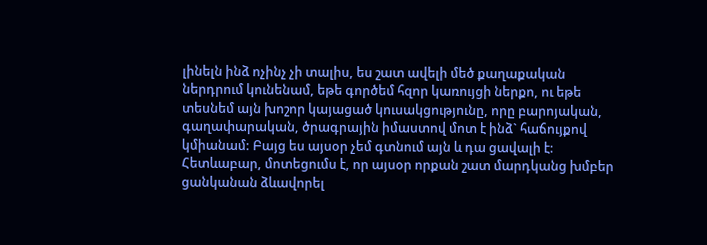լինելն ինձ ոչինչ չի տալիս, ես շատ ավելի մեծ քաղաքական ներդրում կունենամ, եթե գործեմ հզոր կառույցի ներքո, ու եթե տեսնեմ այն խոշոր կայացած կուսակցությունը, որը բարոյական, գաղափարական, ծրագրային իմաստով մոտ է ինձ` հաճույքով կմիանամ: Բայց ես այսօր չեմ գտնում այն և դա ցավալի է: Հետևաբար, մոտեցումս է, որ այսօր որքան շատ մարդկանց խմբեր ցանկանան ձևավորել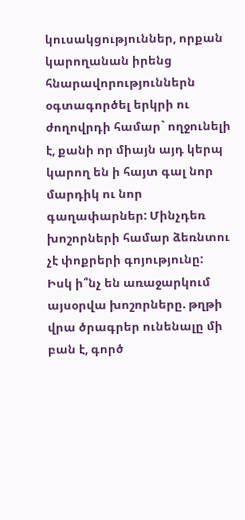կուսակցություններ, որքան կարողանան իրենց հնարավորություններն օգտագործել երկրի ու ժողովրդի համար` ողջունելի է, քանի որ միայն այդ կերպ կարող են ի հայտ գալ նոր մարդիկ ու նոր գաղափարներ: Մինչդեռ խոշորների համար ձեռնտու չէ փոքրերի գոյությունը:
Իսկ ի՞նչ են առաջարկում այսօրվա խոշորները. թղթի վրա ծրագրեր ունենալը մի բան է, գործ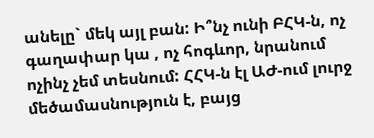անելը` մեկ այլ բան: Ի՞նչ ունի ԲՀԿ-ն, ոչ գաղափար կա , ոչ հոգևոր, նրանում ոչինչ չեմ տեսնում: ՀՀԿ-ն էլ ԱԺ-ում լուրջ մեծամասնություն է, բայց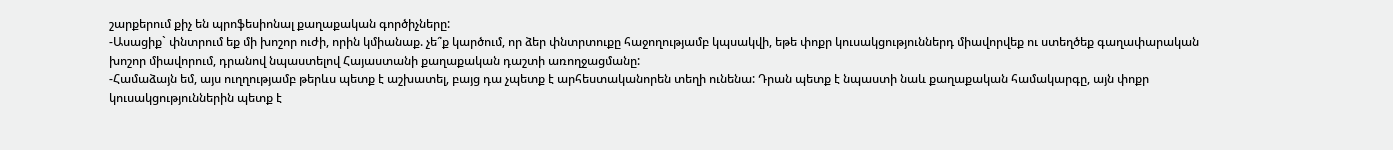շարքերում քիչ են պրոֆեսիոնալ քաղաքական գործիչները:
-Ասացիք` փնտրում եք մի խոշոր ուժի, որին կմիանաք. չե՞ք կարծում, որ ձեր փնտրտուքը հաջողությամբ կպսակվի, եթե փոքր կուսակցություններդ միավորվեք ու ստեղծեք գաղափարական խոշոր միավորում, դրանով նպաստելով Հայաստանի քաղաքական դաշտի առողջացմանը:
-Համաձայն եմ, այս ուղղությամբ թերևս պետք է աշխատել, բայց դա չպետք է արհեստականորեն տեղի ունենա: Դրան պետք է նպաստի նաև քաղաքական համակարգը, այն փոքր կուսակցություններին պետք է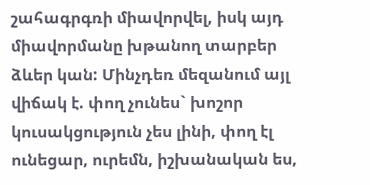շահագրգռի միավորվել, իսկ այդ միավորմանը խթանող տարբեր ձևեր կան: Մինչդեռ մեզանում այլ վիճակ է. փող չունես` խոշոր կուսակցություն չես լինի, փող էլ ունեցար, ուրեմն, իշխանական ես,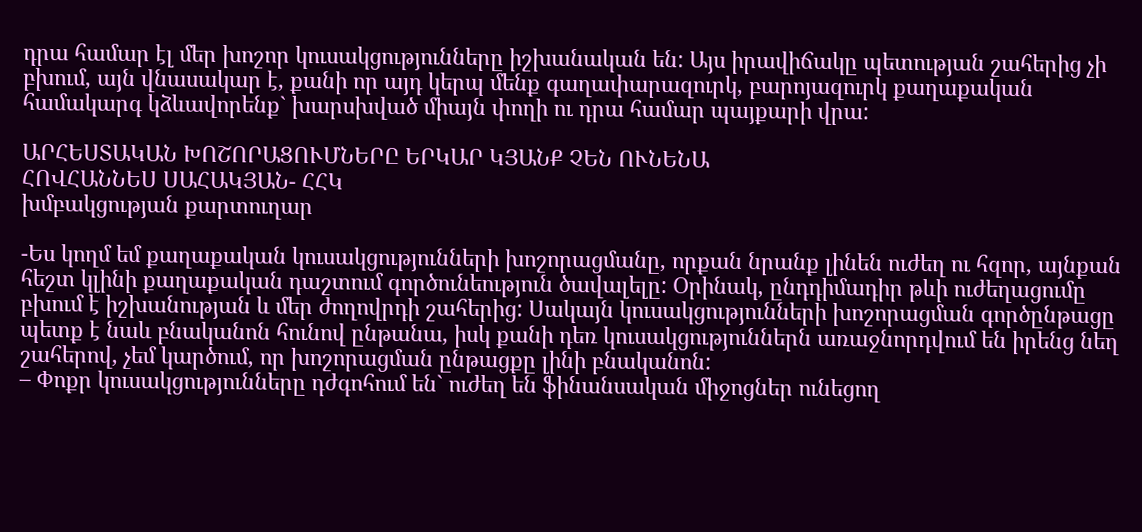դրա համար էլ մեր խոշոր կուսակցությունները իշխանական են: Այս իրավիճակը պետության շահերից չի բխում, այն վնասակար է, քանի որ այդ կերպ մենք գաղափարազուրկ, բարոյազուրկ քաղաքական համակարգ կձևավորենք` խարսխված միայն փողի ու դրա համար պայքարի վրա:

ԱՐՀԵՍՏԱԿԱՆ ԽՈՇՈՐԱՑՈՒՄՆԵՐԸ ԵՐԿԱՐ ԿՅԱՆՔ ՉԵՆ ՈՒՆԵՆԱ
ՀՈՎՀԱՆՆԵՍ ՍԱՀԱԿՅԱՆ- ՀՀԿ
խմբակցության քարտուղար

-Ես կողմ եմ քաղաքական կուսակցությունների խոշորացմանը, որքան նրանք լինեն ուժեղ ու հզոր, այնքան հեշտ կլինի քաղաքական դաշտում գործունեություն ծավալելը: Օրինակ, ընդդիմադիր թևի ուժեղացումը բխում է իշխանության և մեր ժողովրդի շահերից: Սակայն կուսակցությունների խոշորացման գործընթացը պետք է նաև բնականոն հունով ընթանա, իսկ քանի դեռ կուսակցություններն առաջնորդվում են իրենց նեղ շահերով, չեմ կարծում, որ խոշորացման ընթացքը լինի բնականոն:
– Փոքր կուսակցությունները դժգոհում են` ուժեղ են ֆինանսական միջոցներ ունեցող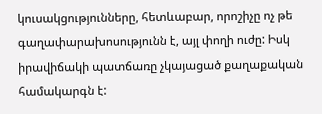կուսակցությունները, հետևաբար, որոշիչը ոչ թե գաղափարախոսությունն է, այլ փողի ուժը: Իսկ իրավիճակի պատճառը չկայացած քաղաքական համակարգն է: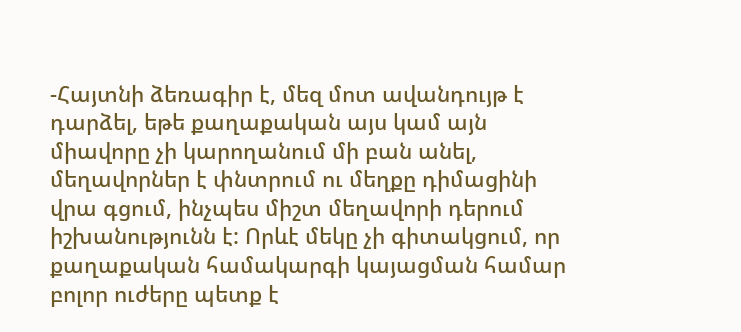-Հայտնի ձեռագիր է, մեզ մոտ ավանդույթ է դարձել, եթե քաղաքական այս կամ այն միավորը չի կարողանում մի բան անել, մեղավորներ է փնտրում ու մեղքը դիմացինի վրա գցում, ինչպես միշտ մեղավորի դերում իշխանությունն է: Որևէ մեկը չի գիտակցում, որ քաղաքական համակարգի կայացման համար բոլոր ուժերը պետք է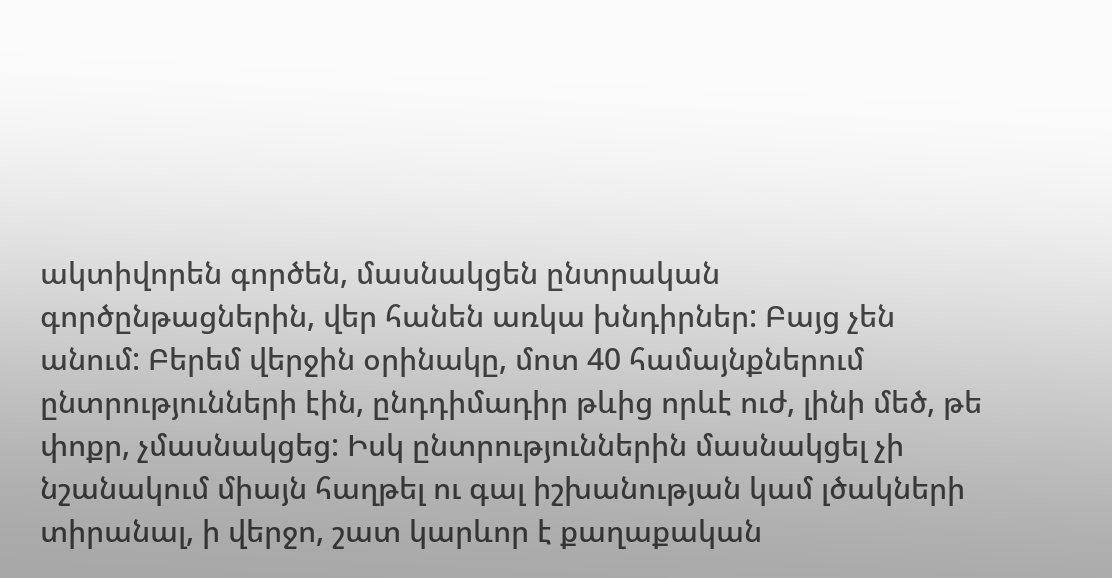ակտիվորեն գործեն, մասնակցեն ընտրական գործընթացներին, վեր հանեն առկա խնդիրներ: Բայց չեն անում: Բերեմ վերջին օրինակը, մոտ 40 համայնքներում ընտրությունների էին, ընդդիմադիր թևից որևէ ուժ, լինի մեծ, թե փոքր, չմասնակցեց: Իսկ ընտրություններին մասնակցել չի նշանակում միայն հաղթել ու գալ իշխանության կամ լծակների տիրանալ, ի վերջո, շատ կարևոր է քաղաքական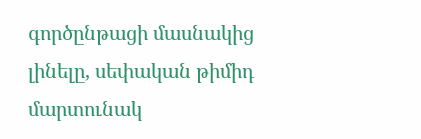գործընթացի մասնակից լինելը, սեփական թիմիդ մարտունակ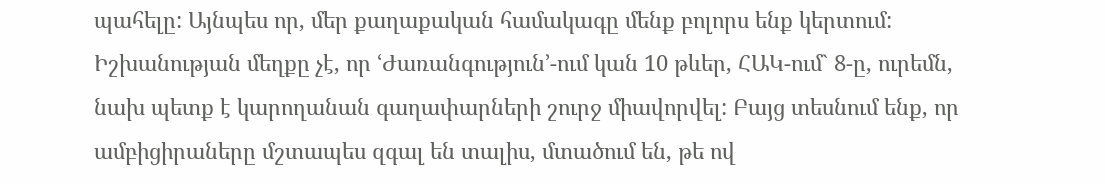պահելը: Այնպես որ, մեր քաղաքական համակագը մենք բոլորս ենք կերտում: Իշխանության մեղքը չէ, որ ՙԺառանգություն՚-ում կան 10 թևեր, ՀԱԿ-ում` 8-ը, ուրեմն, նախ պետք է կարողանան գաղափարների շուրջ միավորվել: Բայց տեսնում ենք, որ ամբիցիրաները մշտապես զգալ են տալիս, մտածում են, թե ով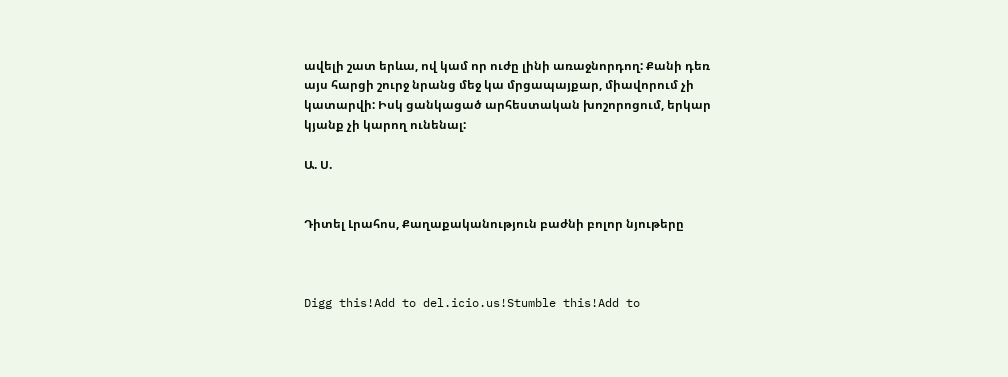ավելի շատ երևա, ով կամ որ ուժը լինի առաջնորդող: Քանի դեռ այս հարցի շուրջ նրանց մեջ կա մրցապայքար, միավորում չի կատարվի: Իսկ ցանկացած արհեստական խոշորոցում, երկար կյանք չի կարող ունենալ:

Ա. Ս.


Դիտել Լրահոս, Քաղաքականություն բաժնի բոլոր նյութերը



Digg this!Add to del.icio.us!Stumble this!Add to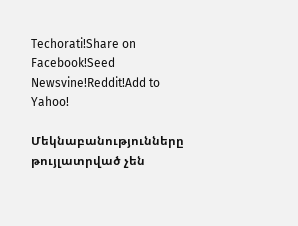Techorati!Share on Facebook!Seed Newsvine!Reddit!Add to Yahoo!

Մեկնաբանությունները թույլատրված չեն